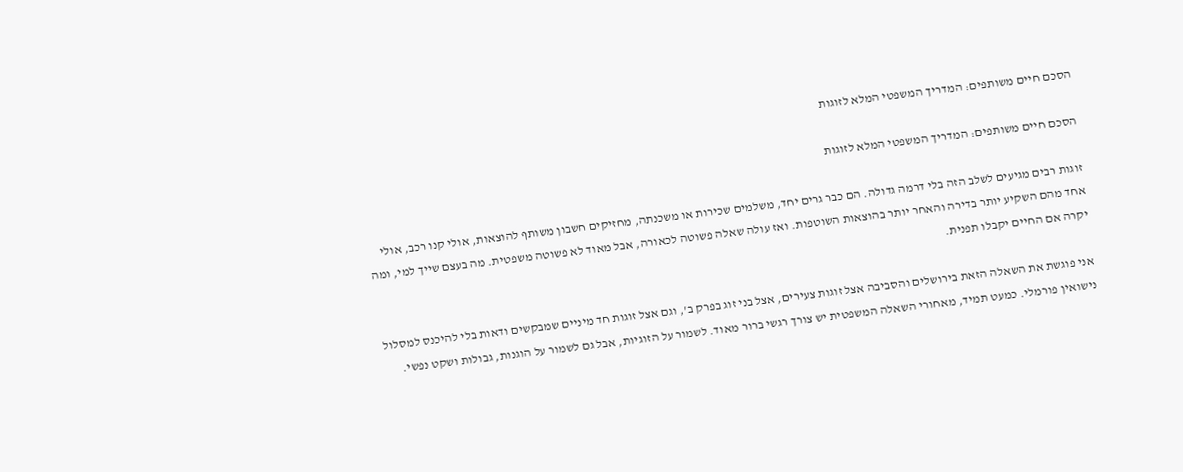הסכם חיים משותפים: המדריך המשפטי המלא לזוגות

הסכם חיים משותפים: המדריך המשפטי המלא לזוגות

זוגות רבים מגיעים לשלב הזה בלי דרמה גדולה. הם כבר גרים יחד, משלמים שכירות או משכנתה, מחזיקים חשבון משותף להוצאות, אולי קנו רכב, אולי אחד מהם השקיע יותר בדירה והאחר יותר בהוצאות השוטפות. ואז עולה שאלה פשוטה לכאורה, אבל מאוד לא פשוטה משפטית. מה בעצם שייך למי, ומה יקרה אם החיים יקבלו תפנית.

אני פוגשת את השאלה הזאת בירושלים והסביבה אצל זוגות צעירים, אצל בני זוג בפרק ב', וגם אצל זוגות חד מיניים שמבקשים ודאות בלי להיכנס למסלול נישואין פורמלי. כמעט תמיד, מאחורי השאלה המשפטית יש צורך רגשי ברור מאוד. לשמור על הזוגיות, אבל גם לשמור על הוגנות, גבולות ושקט נפשי.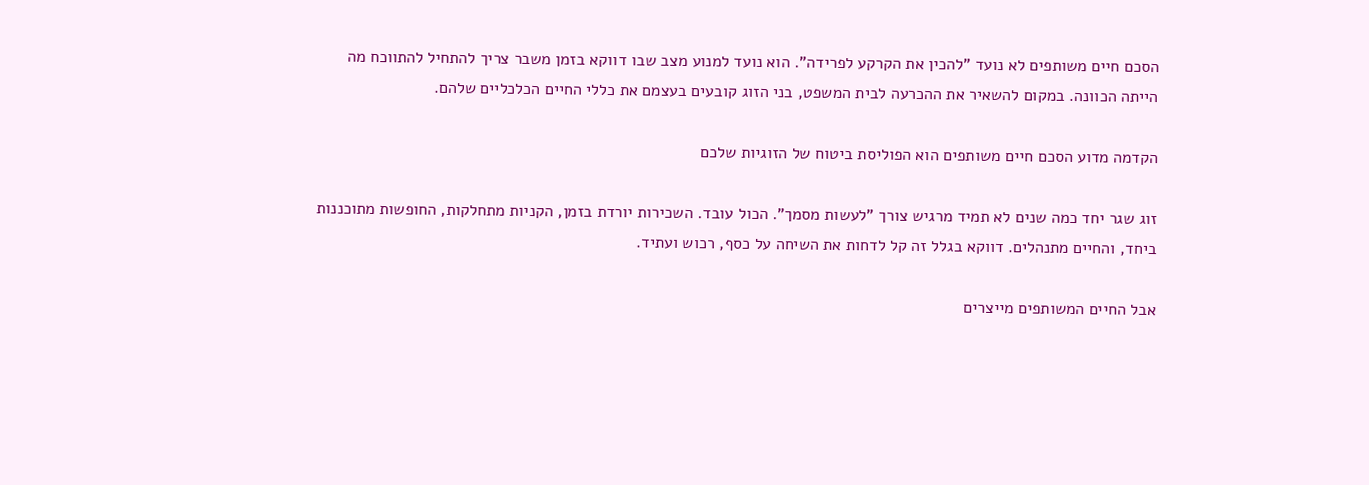הסכם חיים משותפים לא נועד "להכין את הקרקע לפרידה". הוא נועד למנוע מצב שבו דווקא בזמן משבר צריך להתחיל להתווכח מה הייתה הכוונה. במקום להשאיר את ההכרעה לבית המשפט, בני הזוג קובעים בעצמם את כללי החיים הכלכליים שלהם.

הקדמה מדוע הסכם חיים משותפים הוא הפוליסת ביטוח של הזוגיות שלכם

זוג שגר יחד כמה שנים לא תמיד מרגיש צורך "לעשות מסמך". הכול עובד. השכירות יורדת בזמן, הקניות מתחלקות, החופשות מתוכננות ביחד, והחיים מתנהלים. דווקא בגלל זה קל לדחות את השיחה על כסף, רכוש ועתיד.

אבל החיים המשותפים מייצרים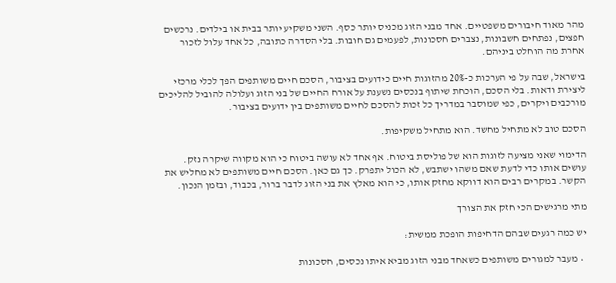מהר מאוד חיבורים משפטיים. אחד מבני הזוג מכניס יותר כסף. השני משקיע יותר בבית או בילדים. נרכשים חפצים, נפתחים חשבונות, נצברים חסכונות, לפעמים גם חובות. בלי הסדרה כתובה, כל אחד עלול לזכור אחרת מה הוחלט ביניהם.

בישראל, שבה על פי הערכות כ-20% מהזוגות חיים כידועים בציבור, הסכם חיים משותפים הפך לכלי מרכזי ליצירת ודאות. בלי הסכם, הוכחת שיתוף בנכסים נשענת על אורח החיים של בני הזוג ועלולה להוביל להליכים מורכבים ויקרים, כפי שמוסבר במדריך כל זכות להסכם לחיים משותפים בין ידועים בציבור.

הסכם טוב לא מתחיל מחשד. הוא מתחיל משקיפות.

הדימוי שאני מציעה לזוגות הוא של פוליסת ביטוח. אף אחד לא עושה ביטוח כי הוא מקווה שיקרה נזק. עושים אותו כדי לדעת שאם משהו ישתבש, לא הכול יתפרק. כך גם כאן. הסכם חיים משותפים לא מחליש את הקשר. במקרים רבים הוא דווקא מחזק אותו, כי הוא מאלץ את בני הזוג לדבר ברור, בכבוד, ובזמן הנכון.

מתי מרגישים הכי חזק את הצורך

יש כמה רגעים שבהם הדחיפות הופכת ממשית:

  • מעבר למגורים משותפים כשאחד מבני הזוג מביא איתו נכסים, חסכונות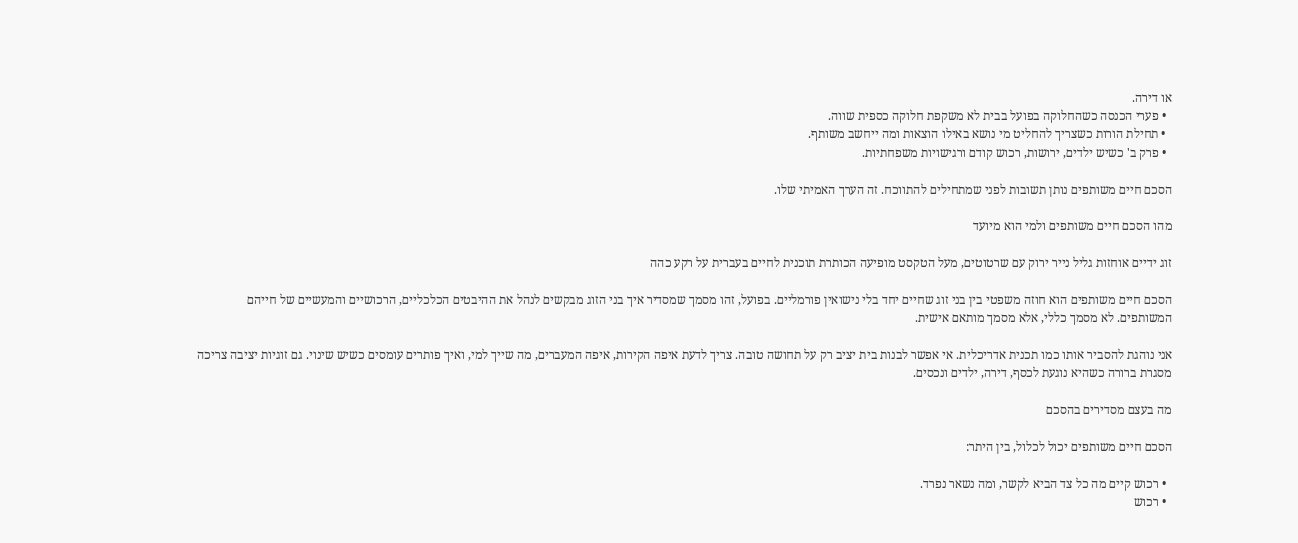או דירה.
  • פערי הכנסה כשהחלוקה בפועל בבית לא משקפת חלוקה כספית שווה.
  • תחילת הורות כשצריך להחליט מי נושא באילו הוצאות ומה ייחשב משותף.
  • פרק ב' כשיש ילדים, ירושות, רכוש קודם ורגישויות משפחתיות.

הסכם חיים משותפים נותן תשובות לפני שמתחילים להתווכח. זה הערך האמיתי שלו.

מהו הסכם חיים משותפים ולמי הוא מיועד

זוג ידיים אוחזות גליל נייר ירוק עם שרטוטים, מעל הטקסט מופיעה הכותרת תוכנית לחיים בעברית על רקע כהה

הסכם חיים משותפים הוא חוזה משפטי בין בני זוג שחיים יחד בלי נישואין פורמליים. בפועל, זהו מסמך שמסדיר איך בני הזוג מבקשים לנהל את ההיבטים הכלכליים, הרכושיים והמעשיים של חייהם המשותפים. לא מסמך כללי, אלא מסמך מותאם אישית.

אני נוהגת להסביר אותו כמו תכנית אדריכלית. אי אפשר לבנות בית יציב רק על תחושה טובה. צריך לדעת איפה הקירות, איפה המעברים, מה שייך למי, ואיך פותרים עומסים כשיש שינוי. גם זוגיות יציבה צריכה מסגרת ברורה כשהיא נוגעת לכסף, דירה, ילדים ונכסים.

מה בעצם מסדירים בהסכם

הסכם חיים משותפים יכול לכלול, בין היתר:

  • רכוש קיים מה כל צד הביא לקשר, ומה נשאר נפרד.
  • רכוש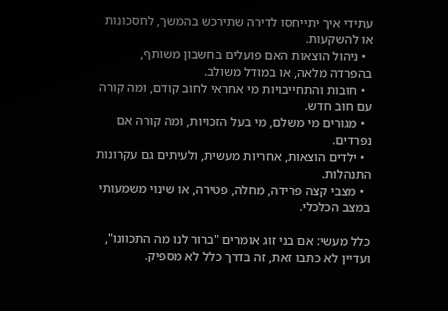עתידי איך יתייחסו לדירה שתירכש בהמשך, לחסכונות או להשקעות.
  • ניהול הוצאות האם פועלים בחשבון משותף, בהפרדה מלאה, או במודל משולב.
  • חובות והתחייבויות מי אחראי לחוב קודם, ומה קורה עם חוב חדש.
  • מגורים מי משלם, מי בעל הזכויות, ומה קורה אם נפרדים.
  • ילדים הוצאות, אחריות מעשית, ולעיתים גם עקרונות התנהלות.
  • מצבי קצה פרידה, מחלה, פטירה, או שינוי משמעותי במצב הכלכלי.

כלל מעשי: אם בני זוג אומרים "ברור לנו מה התכוונו", ועדיין לא כתבו זאת, זה בדרך כלל לא מספיק.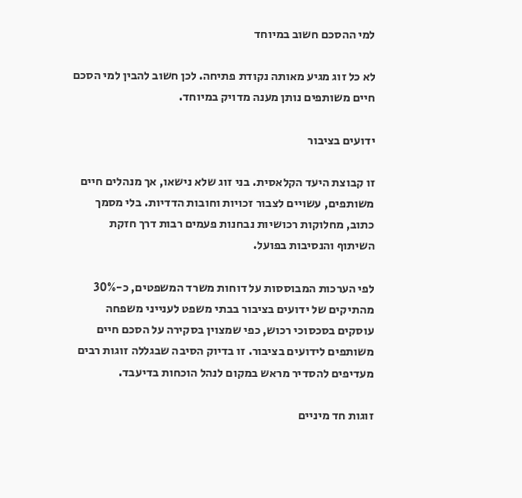למי ההסכם חשוב במיוחד

לא כל זוג מגיע מאותה נקודת פתיחה. לכן חשוב להבין למי הסכם חיים משותפים נותן מענה מדויק במיוחד.

ידועים בציבור

זו קבוצת היעד הקלאסית. בני זוג שלא נישאו, אך מנהלים חיים משותפים, עשויים לצבור זכויות וחובות הדדיות. בלי מסמך כתוב, מחלוקות רכושיות נבחנות פעמים רבות דרך חזקת השיתוף והנסיבות בפועל.

לפי הערכות המבוססות על דוחות משרד המשפטים, כ-30% מהתיקים של ידועים בציבור בבתי משפט לענייני משפחה עוסקים בסכסוכי רכוש, כפי שמצוין בסקירה על הסכם חיים משותפים לידועים בציבור. זו בדיוק הסיבה שבגללה זוגות רבים מעדיפים להסדיר מראש במקום לנהל הוכחות בדיעבד.

זוגות חד מיניים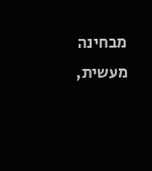מבחינה מעשית,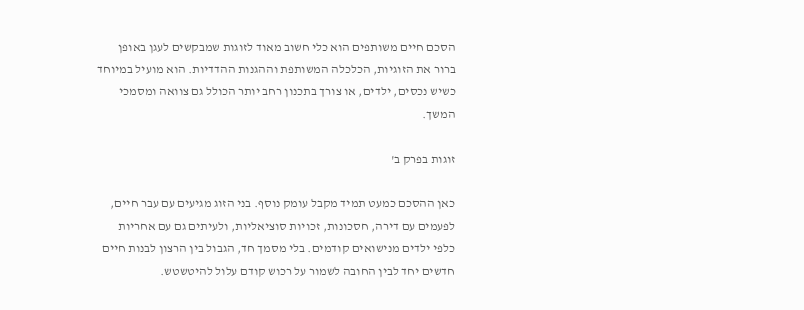הסכם חיים משותפים הוא כלי חשוב מאוד לזוגות שמבקשים לעגן באופן ברור את הזוגיות, הכלכלה המשותפת וההגנות ההדדיות. הוא מועיל במיוחד כשיש נכסים, ילדים, או צורך בתכנון רחב יותר הכולל גם צוואה ומסמכי המשך.

זוגות בפרק ב'

כאן ההסכם כמעט תמיד מקבל עומק נוסף. בני הזוג מגיעים עם עבר חיים, לפעמים עם דירה, חסכונות, זכויות סוציאליות, ולעיתים גם עם אחריות כלפי ילדים מנישואים קודמים. בלי מסמך חד, הגבול בין הרצון לבנות חיים חדשים יחד לבין החובה לשמור על רכוש קודם עלול להיטשטש.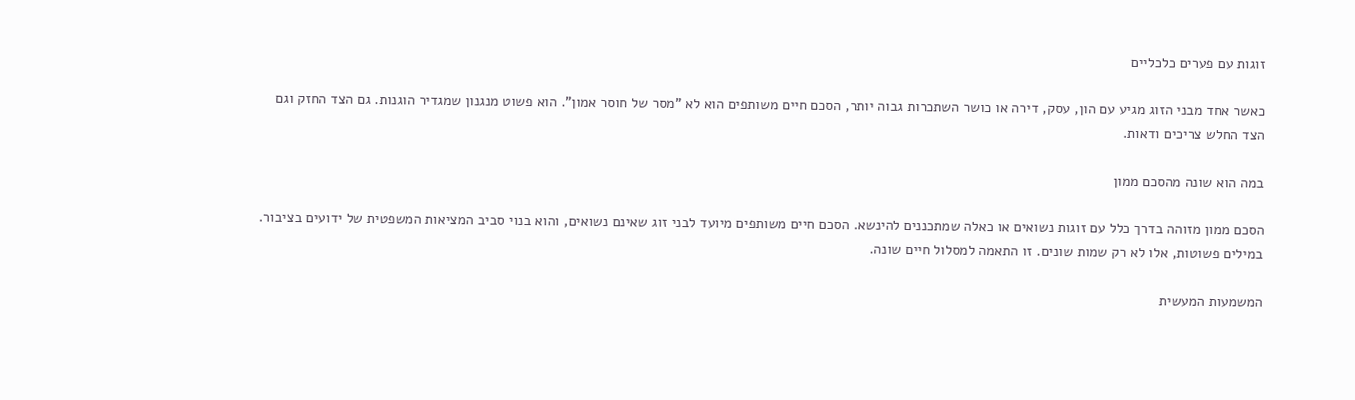זוגות עם פערים כלכליים

כאשר אחד מבני הזוג מגיע עם הון, עסק, דירה או כושר השתכרות גבוה יותר, הסכם חיים משותפים הוא לא "מסר של חוסר אמון". הוא פשוט מנגנון שמגדיר הוגנות. גם הצד החזק וגם הצד החלש צריכים ודאות.

במה הוא שונה מהסכם ממון

הסכם ממון מזוהה בדרך כלל עם זוגות נשואים או כאלה שמתכננים להינשא. הסכם חיים משותפים מיועד לבני זוג שאינם נשואים, והוא בנוי סביב המציאות המשפטית של ידועים בציבור. במילים פשוטות, אלו לא רק שמות שונים. זו התאמה למסלול חיים שונה.

המשמעות המעשית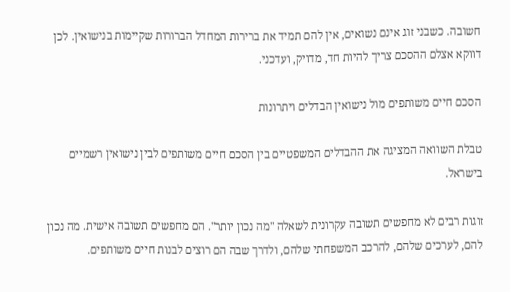חשובה. כשבני זוג אינם נשואים, אין להם תמיד את ברירות המחדל הברורות שקיימות בנישואין. לכן דווקא אצלם ההסכם צריך להיות חד, מדויק, ועדכני.

הסכם חיים משותפים מול נישואין הבדלים ויתרונות

טבלת השוואה המציגה את ההבדלים המשפטיים בין הסכם חיים משותפים לבין נישואין רשמיים בישראל.

זוגות רבים לא מחפשים תשובה עקרונית לשאלה "מה נכון יותר". הם מחפשים תשובה אישית. מה נכון להם, לערכים שלהם, להרכב המשפחתי שלהם, ולדרך שבה הם רוצים לבנות חיים משותפים.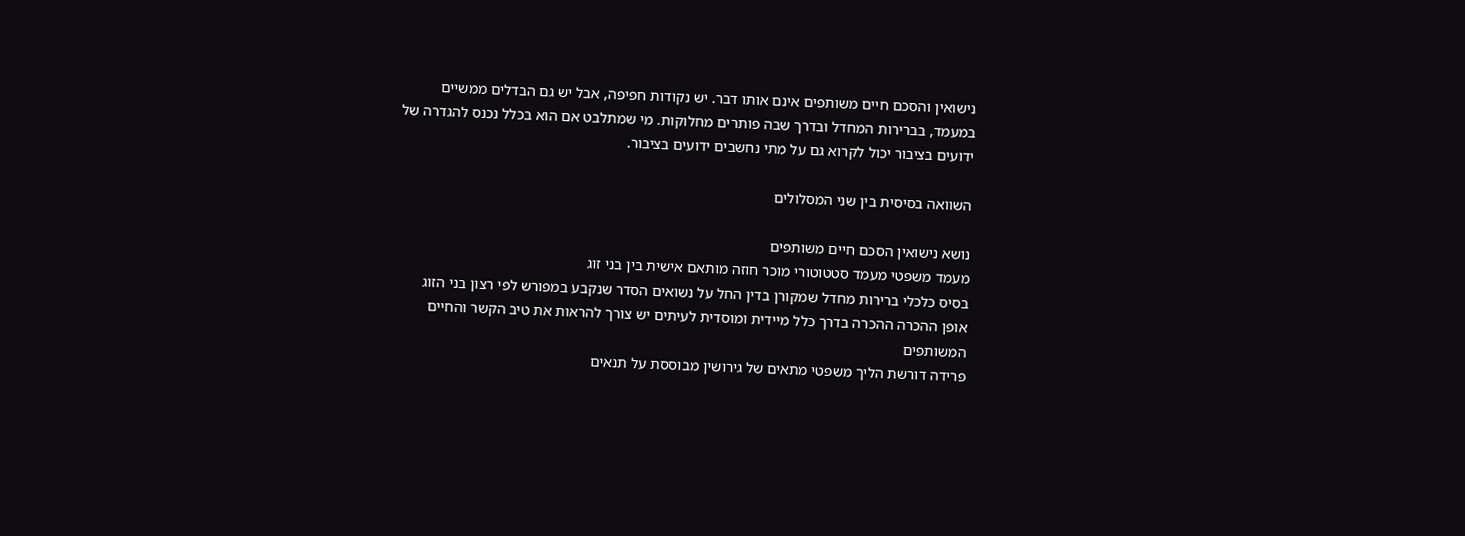נישואין והסכם חיים משותפים אינם אותו דבר. יש נקודות חפיפה, אבל יש גם הבדלים ממשיים במעמד, בברירות המחדל ובדרך שבה פותרים מחלוקות. מי שמתלבט אם הוא בכלל נכנס להגדרה של ידועים בציבור יכול לקרוא גם על מתי נחשבים ידועים בציבור.

השוואה בסיסית בין שני המסלולים

נושא נישואין הסכם חיים משותפים
מעמד משפטי מעמד סטטוטורי מוכר חוזה מותאם אישית בין בני זוג
בסיס כלכלי ברירות מחדל שמקורן בדין החל על נשואים הסדר שנקבע במפורש לפי רצון בני הזוג
אופן ההכרה ההכרה בדרך כלל מיידית ומוסדית לעיתים יש צורך להראות את טיב הקשר והחיים המשותפים
פרידה דורשת הליך משפטי מתאים של גירושין מבוססת על תנאים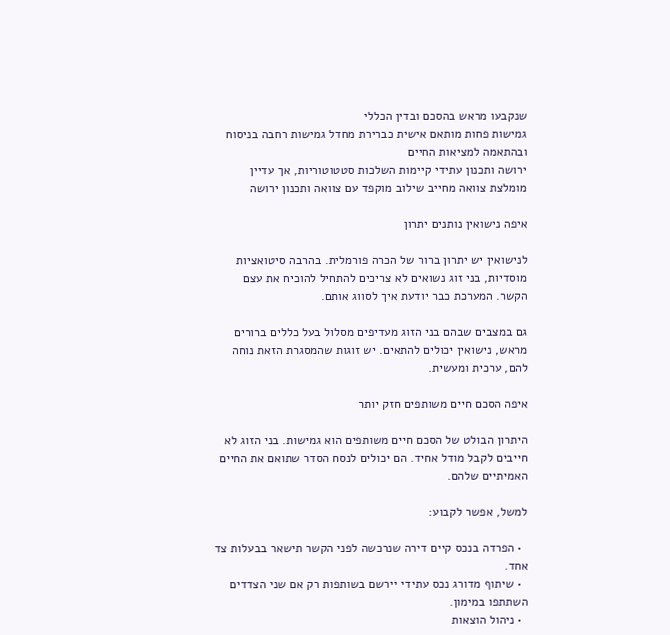שנקבעו מראש בהסכם ובדין הכללי
גמישות פחות מותאם אישית כברירת מחדל גמישות רחבה בניסוח ובהתאמה למציאות החיים
ירושה ותכנון עתידי קיימות השלכות סטטוטוריות, אך עדיין מומלצת צוואה מחייב שילוב מוקפד עם צוואה ותכנון ירושה

איפה נישואין נותנים יתרון

לנישואין יש יתרון ברור של הכרה פורמלית. בהרבה סיטואציות מוסדיות, בני זוג נשואים לא צריכים להתחיל להוכיח את עצם הקשר. המערכת כבר יודעת איך לסווג אותם.

גם במצבים שבהם בני הזוג מעדיפים מסלול בעל כללים ברורים מראש, נישואין יכולים להתאים. יש זוגות שהמסגרת הזאת נוחה להם, ערכית ומעשית.

איפה הסכם חיים משותפים חזק יותר

היתרון הבולט של הסכם חיים משותפים הוא גמישות. בני הזוג לא חייבים לקבל מודל אחיד. הם יכולים לנסח הסדר שתואם את החיים האמיתיים שלהם.

למשל, אפשר לקבוע:

  • הפרדה בנכס קיים דירה שנרכשה לפני הקשר תישאר בבעלות צד אחד.
  • שיתוף מדורג נכס עתידי יירשם בשותפות רק אם שני הצדדים השתתפו במימון.
  • ניהול הוצאות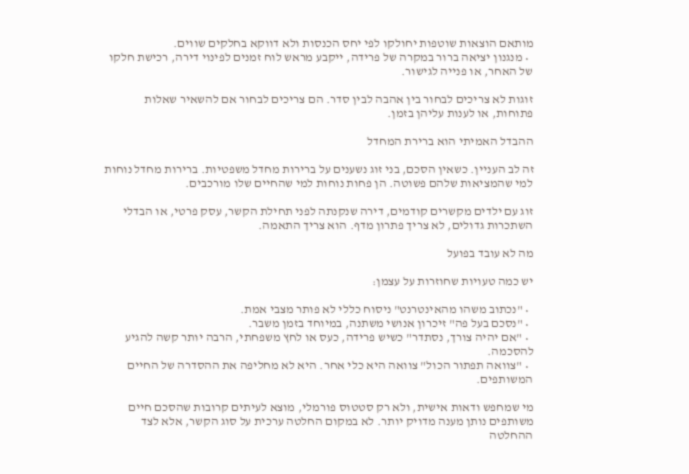מותאם הוצאות שוטפות יחולקו לפי יחס הכנסות ולא דווקא בחלקים שווים.
  • מנגנון יציאה ברור במקרה של פרידה, ייקבע מראש לוח זמנים לפינוי דירה, רכישת חלקו של האחר, או פנייה לגישור.

זוגות לא צריכים לבחור בין אהבה לבין סדר. הם צריכים לבחור אם להשאיר שאלות פתוחות, או לענות עליהן בזמן.

ההבדל האמיתי הוא ברירת המחדל

זה לב העניין. כשאין הסכם, בני זוג נשענים על ברירות מחדל משפטיות. ברירות מחדל נוחות למי שהמציאות שלהם פשוטה. הן פחות נוחות למי שהחיים שלו מורכבים.

זוג עם ילדים מקשרים קודמים, דירה שנקנתה לפני תחילת הקשר, עסק פרטי, או הבדלי השתכרות גדולים, לא צריך פתרון מדף. הוא צריך התאמה.

מה לא עובד בפועל

יש כמה טעויות שחוזרות על עצמן:

  • "נכתוב משהו מהאינטרנט" ניסוח כללי לא פותר מצבי אמת.
  • "נסכם בעל פה" זיכרון אנושי משתנה, במיוחד בזמן משבר.
  • "אם יהיה צורך, נסתדר" כשיש פרידה, כעס או לחץ משפחתי, הרבה יותר קשה להגיע להסכמה.
  • "צוואה תפתור הכול" צוואה היא כלי אחר. היא לא מחליפה את ההסדרה של החיים המשותפים.

מי שמחפש ודאות אישית, ולא רק סטטוס פורמלי, מוצא לעיתים קרובות שהסכם חיים משותפים נותן מענה מדויק יותר. לא במקום החלטה ערכית על סוג הקשר, אלא לצד ההחלטה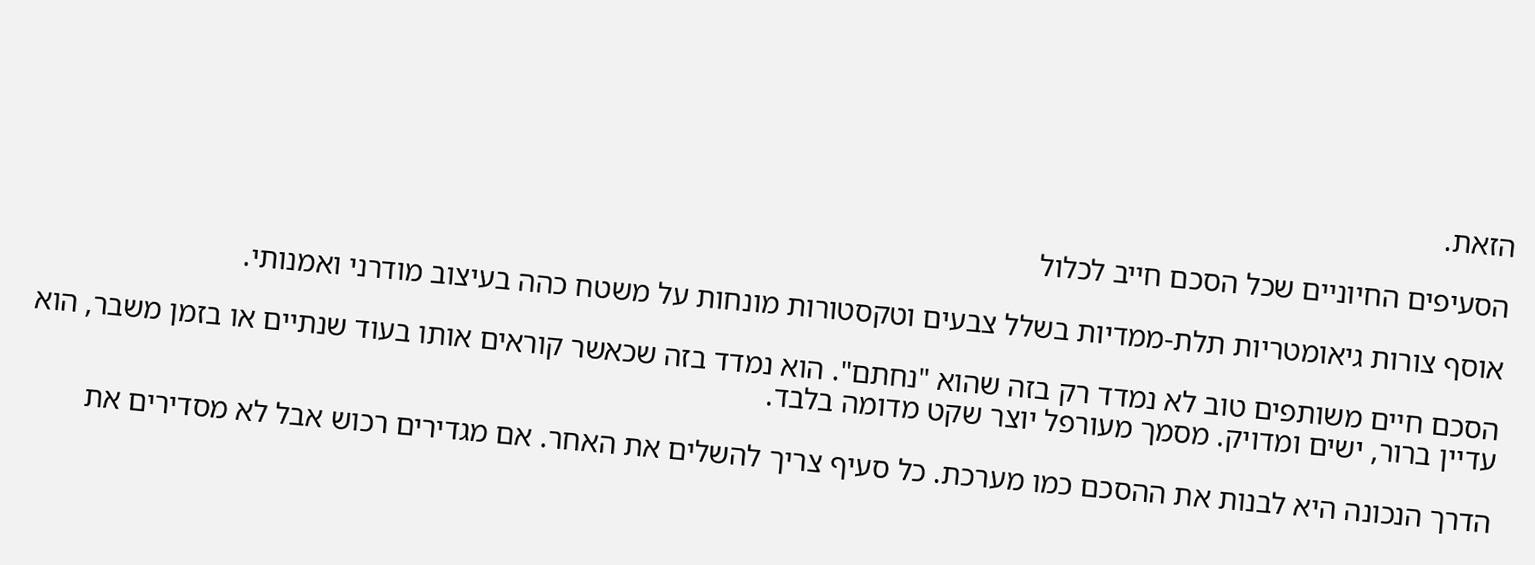הזאת.

הסעיפים החיוניים שכל הסכם חייב לכלול

אוסף צורות גיאומטריות תלת-ממדיות בשלל צבעים וטקסטורות מונחות על משטח כהה בעיצוב מודרני ואמנותי.

הסכם חיים משותפים טוב לא נמדד רק בזה שהוא "נחתם". הוא נמדד בזה שכאשר קוראים אותו בעוד שנתיים או בזמן משבר, הוא עדיין ברור, ישים ומדויק. מסמך מעורפל יוצר שקט מדומה בלבד.

הדרך הנכונה היא לבנות את ההסכם כמו מערכת. כל סעיף צריך להשלים את האחר. אם מגדירים רכוש אבל לא מסדירים את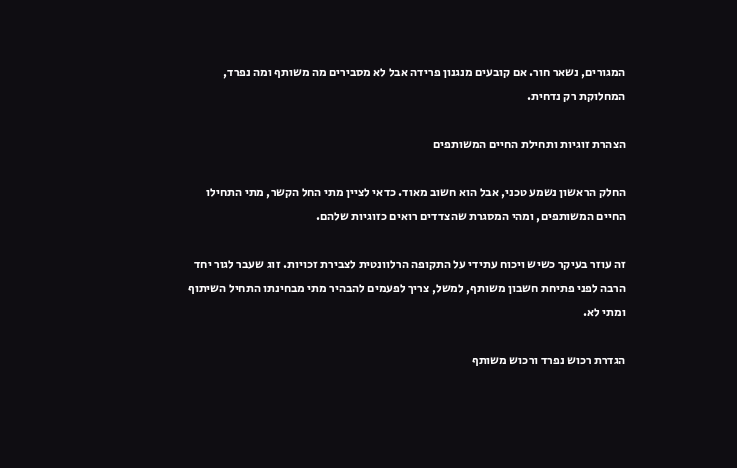המגורים, נשאר חור. אם קובעים מנגנון פרידה אבל לא מסבירים מה משותף ומה נפרד, המחלוקת רק נדחית.

הצהרת זוגיות ותחילת החיים המשותפים

החלק הראשון נשמע טכני, אבל הוא חשוב מאוד. כדאי לציין מתי החל הקשר, מתי התחילו החיים המשותפים, ומהי המסגרת שהצדדים רואים כזוגיות שלהם.

זה עוזר בעיקר כשיש ויכוח עתידי על התקופה הרלוונטית לצבירת זכויות. זוג שעבר לגור יחד הרבה לפני פתיחת חשבון משותף, למשל, צריך לפעמים להבהיר מתי מבחינתו התחיל השיתוף ומתי לא.

הגדרת רכוש נפרד ורכוש משותף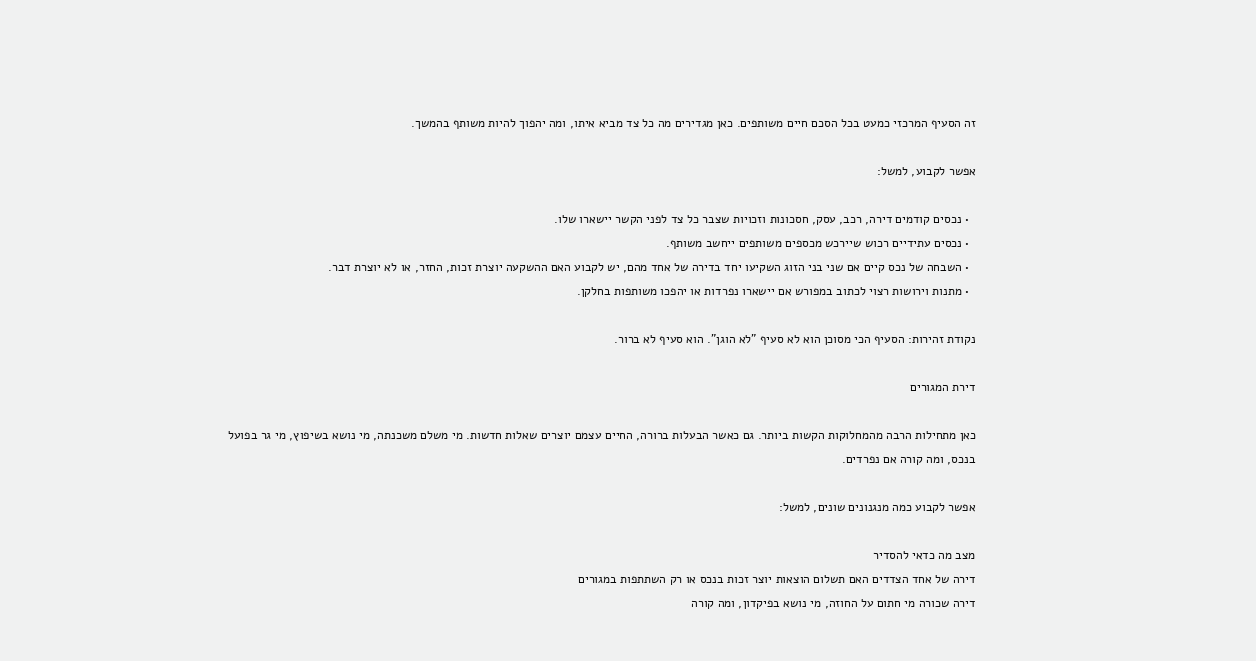זה הסעיף המרכזי כמעט בכל הסכם חיים משותפים. כאן מגדירים מה כל צד מביא איתו, ומה יהפוך להיות משותף בהמשך.

אפשר לקבוע, למשל:

  • נכסים קודמים דירה, רכב, עסק, חסכונות וזכויות שצבר כל צד לפני הקשר יישארו שלו.
  • נכסים עתידיים רכוש שיירכש מכספים משותפים ייחשב משותף.
  • השבחה של נכס קיים אם שני בני הזוג השקיעו יחד בדירה של אחד מהם, יש לקבוע האם ההשקעה יוצרת זכות, החזר, או לא יוצרת דבר.
  • מתנות וירושות רצוי לכתוב במפורש אם יישארו נפרדות או יהפכו משותפות בחלקן.

נקודת זהירות: הסעיף הכי מסוכן הוא לא סעיף "לא הוגן". הוא סעיף לא ברור.

דירת המגורים

כאן מתחילות הרבה מהמחלוקות הקשות ביותר. גם כאשר הבעלות ברורה, החיים עצמם יוצרים שאלות חדשות. מי משלם משכנתה, מי נושא בשיפוץ, מי גר בפועל בנכס, ומה קורה אם נפרדים.

אפשר לקבוע כמה מנגנונים שונים, למשל:

מצב מה כדאי להסדיר
דירה של אחד הצדדים האם תשלום הוצאות יוצר זכות בנכס או רק השתתפות במגורים
דירה שכורה מי חתום על החוזה, מי נושא בפיקדון, ומה קורה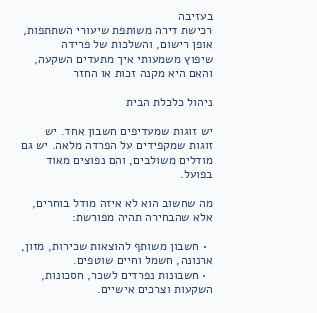בעזיבה
רכישת דירה משותפת שיעורי השתתפות, אופן רישום, והשלכות של פרידה
שיפוץ משמעותי איך מתעדים השקעה, והאם היא מקנה זכות או החזר

ניהול כלכלת הבית

יש זוגות שמעדיפים חשבון אחד. יש זוגות שמקפידים על הפרדה מלאה. יש גם מודלים משולבים, והם נפוצים מאוד בפועל.

מה שחשוב הוא לא איזה מודל בוחרים, אלא שהבחירה תהיה מפורשת:

  • חשבון משותף להוצאות שכירות, מזון, ארנונה, חשמל וחיים שוטפים.
  • חשבונות נפרדים לשכר, חסכונות, השקעות וצרכים אישיים.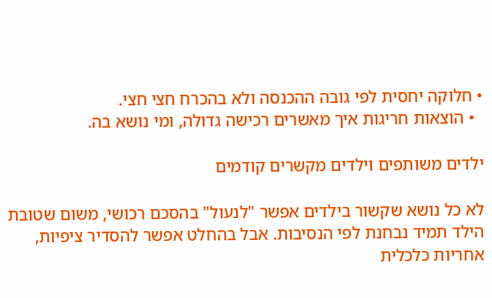• חלוקה יחסית לפי גובה ההכנסה ולא בהכרח חצי חצי.
  • הוצאות חריגות איך מאשרים רכישה גדולה, ומי נושא בה.

ילדים משותפים וילדים מקשרים קודמים

לא כל נושא שקשור בילדים אפשר "לנעול" בהסכם רכושי, משום שטובת הילד תמיד נבחנת לפי הנסיבות. אבל בהחלט אפשר להסדיר ציפיות, אחריות כלכלית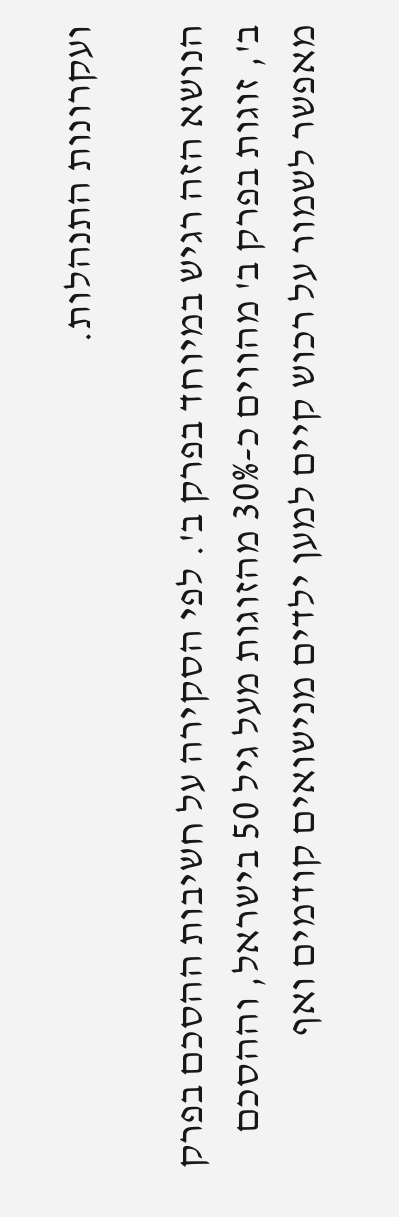ועקרונות התנהלות.

הנושא הזה רגיש במיוחד בפרק ב'. לפי הסקירה על חשיבות ההסכם בפרק ב', זוגות בפרק ב' מהווים כ-30% מהזוגות מעל גיל 50 בישראל, וההסכם מאפשר לשמור על רכוש קיים למען ילדים מנישואים קודמים ואף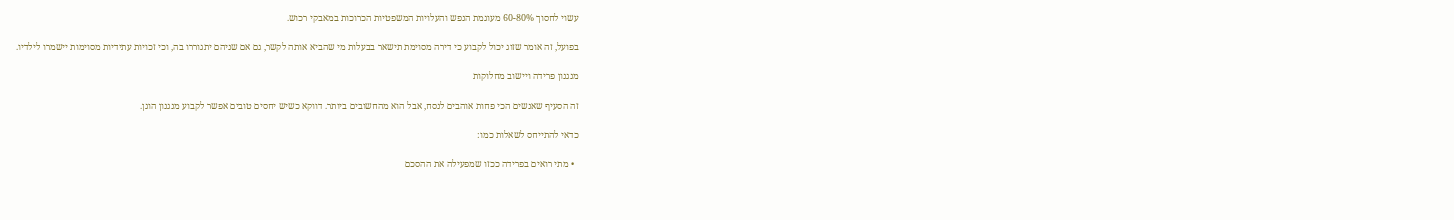עשוי לחסוך 60-80% מעוגמת הנפש והעלויות המשפטיות הכרוכות במאבקי רכוש.

בפועל, זה אומר שזוג יכול לקבוע כי דירה מסוימת תישאר בבעלות מי שהביא אותה לקשר, גם אם שניהם יתגוררו בה, וכי זכויות עתידיות מסוימות יישמרו לילדיו.

מנגנון פרידה ויישוב מחלוקות

זה הסעיף שאנשים הכי פחות אוהבים לנסח, אבל הוא מהחשובים ביותר. דווקא כשיש יחסים טובים אפשר לקבוע מנגנון הוגן.

כדאי להתייחס לשאלות כמו:

  • מתי רואים בפרידה ככזו שמפעילה את ההסכם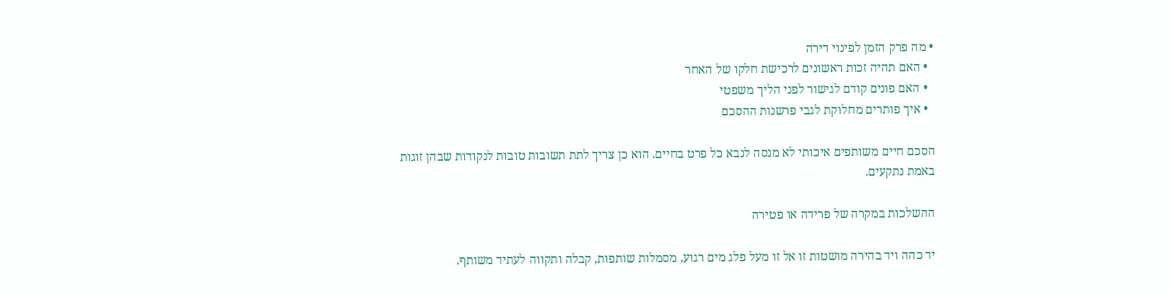• מה פרק הזמן לפינוי דירה
  • האם תהיה זכות ראשונים לרכישת חלקו של האחר
  • האם פונים קודם לגישור לפני הליך משפטי
  • איך פותרים מחלוקת לגבי פרשנות ההסכם

הסכם חיים משותפים איכותי לא מנסה לנבא כל פרט בחיים. הוא כן צריך לתת תשובות טובות לנקודות שבהן זוגות באמת נתקעים.

ההשלכות במקרה של פרידה או פטירה

יד כהה ויד בהירה מושטות זו אל זו מעל פלג מים רגוע, מסמלות שותפות, קבלה ותקווה לעתיד משותף.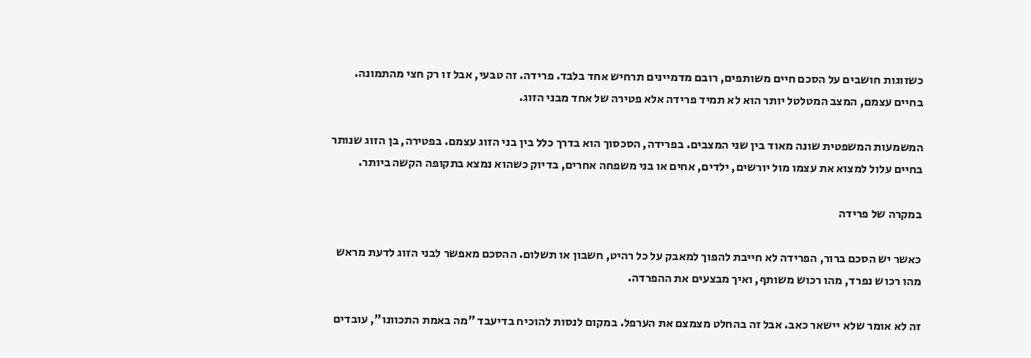כשזוגות חושבים על הסכם חיים משותפים, רובם מדמיינים תרחיש אחד בלבד. פרידה. זה טבעי, אבל זו רק חצי מהתמונה. בחיים עצמם, המצב המטלטל יותר הוא לא תמיד פרידה אלא פטירה של אחד מבני הזוג.

המשמעות המשפטית שונה מאוד בין שני המצבים. בפרידה, הסכסוך הוא בדרך כלל בין בני הזוג עצמם. בפטירה, בן הזוג שנותר בחיים עלול למצוא את עצמו מול יורשים, ילדים, אחים או בני משפחה אחרים, בדיוק כשהוא נמצא בתקופה הקשה ביותר.

במקרה של פרידה

כאשר יש הסכם ברור, הפרידה לא חייבת להפוך למאבק על כל רהיט, חשבון או תשלום. ההסכם מאפשר לבני הזוג לדעת מראש מהו רכוש נפרד, מהו רכוש משותף, ואיך מבצעים את ההפרדה.

זה לא אומר שלא יישאר כאב. אבל זה בהחלט מצמצם את הערפל. במקום לנסות להוכיח בדיעבד "מה באמת התכוונו", עובדים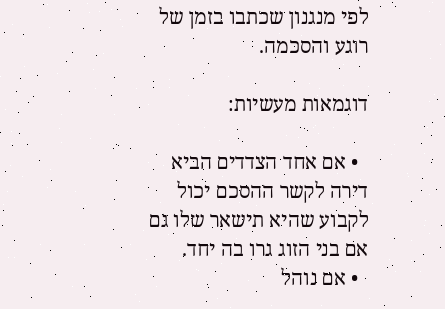לפי מנגנון שכתבו בזמן של רוגע והסכמה.

דוגמאות מעשיות:

  • אם אחד הצדדים הביא דירה לקשר ההסכם יכול לקבוע שהיא תישאר שלו גם אם בני הזוג גרו בה יחד.
  • אם נוהל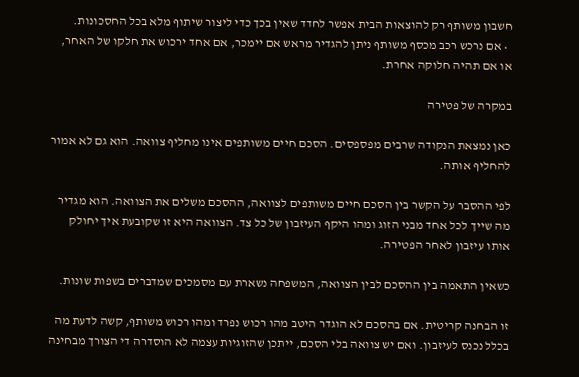חשבון משותף רק להוצאות הבית אפשר לחדד שאין בכך כדי ליצור שיתוף מלא בכל החסכונות.
  • אם נרכש רכב מכסף משותף ניתן להגדיר מראש אם יימכר, אם אחד ירכוש את חלקו של האחר, או אם תהיה חלוקה אחרת.

במקרה של פטירה

כאן נמצאת הנקודה שרבים מפספסים. הסכם חיים משותפים אינו מחליף צוואה. הוא גם לא אמור להחליף אותה.

לפי ההסבר על הקשר בין הסכם חיים משותפים לצוואה, ההסכם משלים את הצוואה. הוא מגדיר מה שייך לכל אחד מבני הזוג ומהו היקף העיזבון של כל צד. הצוואה היא זו שקובעת איך יחולק אותו עיזבון לאחר הפטירה.

כשאין התאמה בין ההסכם לבין הצוואה, המשפחה נשארת עם מסמכים שמדברים בשפות שונות.

זו הבחנה קריטית. אם בהסכם לא הוגדר היטב מהו רכוש נפרד ומהו רכוש משותף, קשה לדעת מה בכלל נכנס לעיזבון. ואם יש צוואה בלי הסכם, ייתכן שהזוגיות עצמה לא הוסדרה די הצורך מבחינה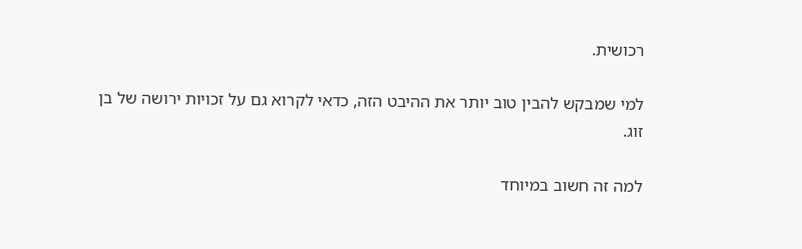רכושית.

למי שמבקש להבין טוב יותר את ההיבט הזה, כדאי לקרוא גם על זכויות ירושה של בן זוג.

למה זה חשוב במיוחד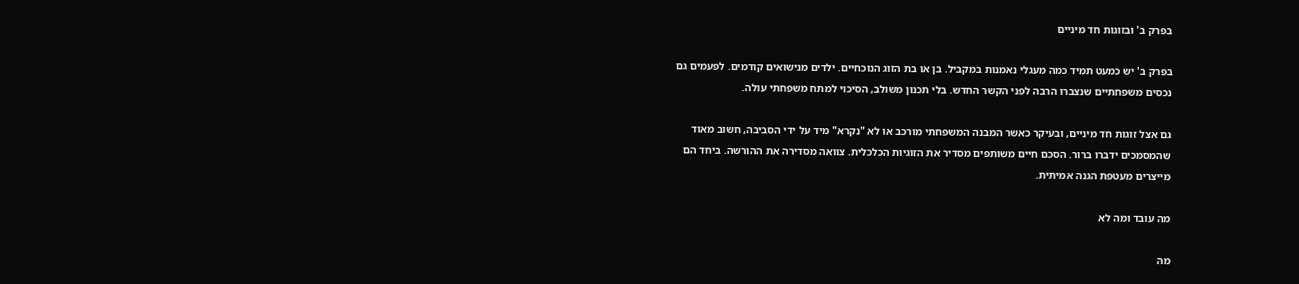בפרק ב' ובזוגות חד מיניים

בפרק ב' יש כמעט תמיד כמה מעגלי נאמנות במקביל. בן או בת הזוג הנוכחיים. ילדים מנישואים קודמים. לפעמים גם נכסים משפחתיים שנצברו הרבה לפני הקשר החדש. בלי תכנון משולב, הסיכוי למתח משפחתי עולה.

גם אצל זוגות חד מיניים, ובעיקר כאשר המבנה המשפחתי מורכב או לא "נקרא" מיד על ידי הסביבה, חשוב מאוד שהמסמכים ידברו ברור. הסכם חיים משותפים מסדיר את הזוגיות הכלכלית. צוואה מסדירה את ההורשה. ביחד הם מייצרים מעטפת הגנה אמיתית.

מה עובד ומה לא

מה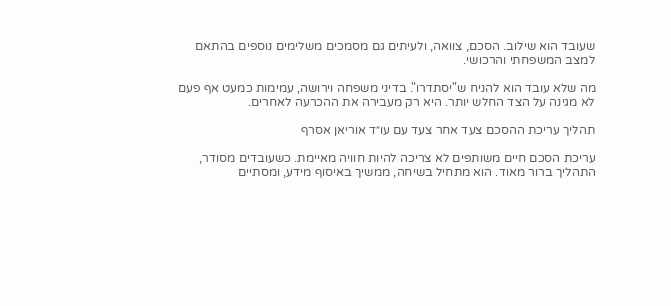שעובד הוא שילוב. הסכם, צוואה, ולעיתים גם מסמכים משלימים נוספים בהתאם למצב המשפחתי והרכושי.

מה שלא עובד הוא להניח ש"יסתדרו". בדיני משפחה וירושה, עמימות כמעט אף פעם לא מגינה על הצד החלש יותר. היא רק מעבירה את ההכרעה לאחרים.

תהליך עריכת ההסכם צעד אחר צעד עם עו״ד אוריאן אסרף

עריכת הסכם חיים משותפים לא צריכה להיות חוויה מאיימת. כשעובדים מסודר, התהליך ברור מאוד. הוא מתחיל בשיחה, ממשיך באיסוף מידע, ומסתיים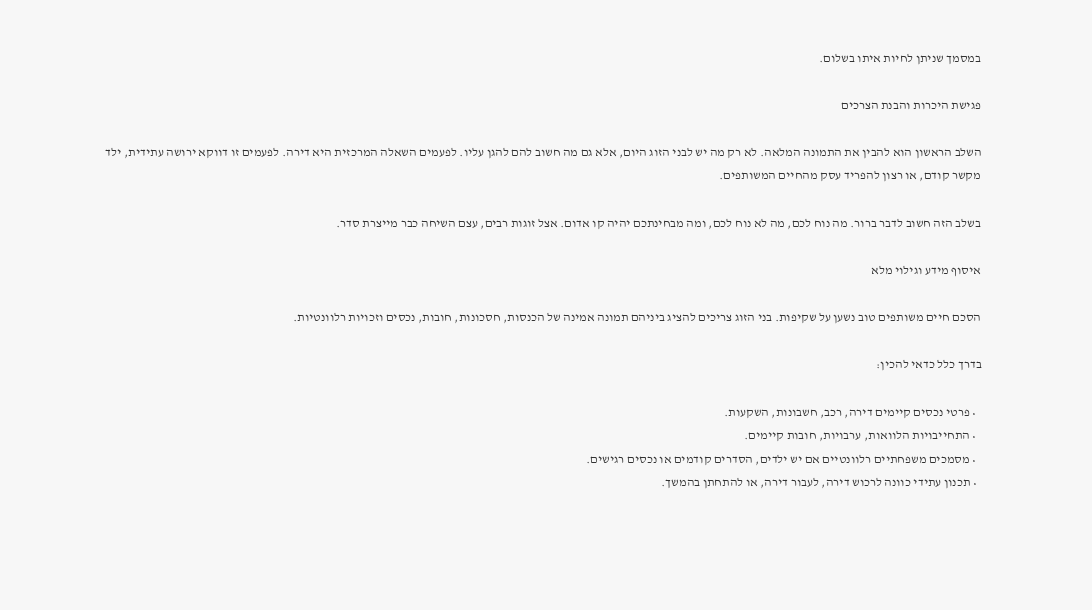במסמך שניתן לחיות איתו בשלום.

פגישת היכרות והבנת הצרכים

השלב הראשון הוא להבין את התמונה המלאה. לא רק מה יש לבני הזוג היום, אלא גם מה חשוב להם להגן עליו. לפעמים השאלה המרכזית היא דירה. לפעמים זו דווקא ירושה עתידית, ילד מקשר קודם, או רצון להפריד עסק מהחיים המשותפים.

בשלב הזה חשוב לדבר ברור. מה נוח לכם, מה לא נוח לכם, ומה מבחינתכם יהיה קו אדום. אצל זוגות רבים, עצם השיחה כבר מייצרת סדר.

איסוף מידע וגילוי מלא

הסכם חיים משותפים טוב נשען על שקיפות. בני הזוג צריכים להציג ביניהם תמונה אמינה של הכנסות, חסכונות, חובות, נכסים וזכויות רלוונטיות.

בדרך כלל כדאי להכין:

  • פרטי נכסים קיימים דירה, רכב, חשבונות, השקעות.
  • התחייבויות הלוואות, ערבויות, חובות קיימים.
  • מסמכים משפחתיים רלוונטיים אם יש ילדים, הסדרים קודמים או נכסים רגישים.
  • תכנון עתידי כוונה לרכוש דירה, לעבור דירה, או להתחתן בהמשך.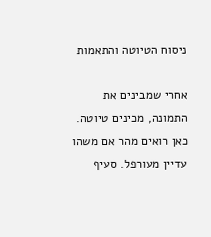ניסוח הטיוטה והתאמות

אחרי שמבינים את התמונה, מכינים טיוטה. כאן רואים מהר אם משהו עדיין מעורפל. סעיף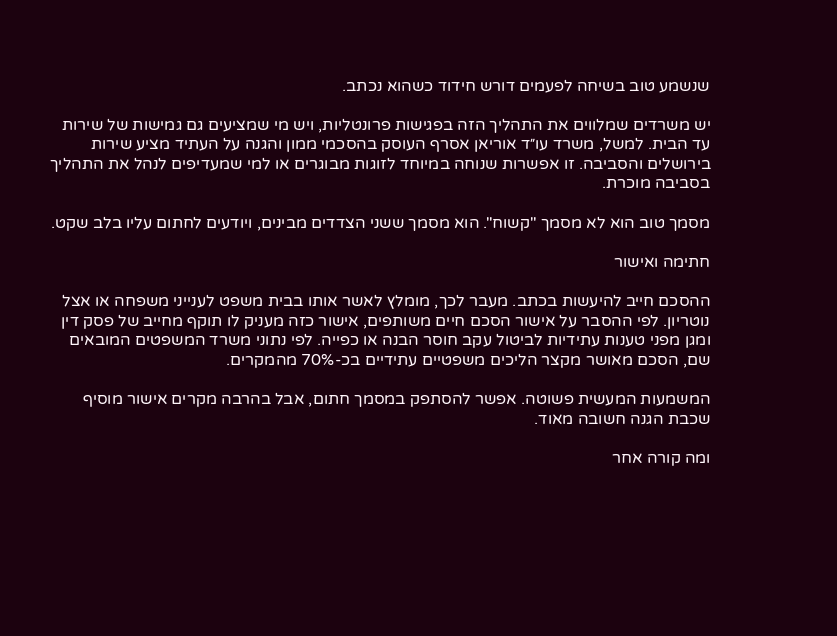שנשמע טוב בשיחה לפעמים דורש חידוד כשהוא נכתב.

יש משרדים שמלווים את התהליך הזה בפגישות פרונטליות, ויש מי שמציעים גם גמישות של שירות עד הבית. למשל, משרד עו״ד אוריאן אסרף העוסק בהסכמי ממון והגנה על העתיד מציע שירות בירושלים והסביבה. זו אפשרות שנוחה במיוחד לזוגות מבוגרים או למי שמעדיפים לנהל את התהליך בסביבה מוכרת.

מסמך טוב הוא לא מסמך "קשוח". הוא מסמך ששני הצדדים מבינים, ויודעים לחתום עליו בלב שקט.

חתימה ואישור

ההסכם חייב להיעשות בכתב. מעבר לכך, מומלץ לאשר אותו בבית משפט לענייני משפחה או אצל נוטריון. לפי ההסבר על אישור הסכם חיים משותפים, אישור כזה מעניק לו תוקף מחייב של פסק דין ומגן מפני טענות עתידיות לביטול עקב חוסר הבנה או כפייה. לפי נתוני משרד המשפטים המובאים שם, הסכם מאושר מקצר הליכים משפטיים עתידיים בכ-70% מהמקרים.

המשמעות המעשית פשוטה. אפשר להסתפק במסמך חתום, אבל בהרבה מקרים אישור מוסיף שכבת הגנה חשובה מאוד.

ומה קורה אחר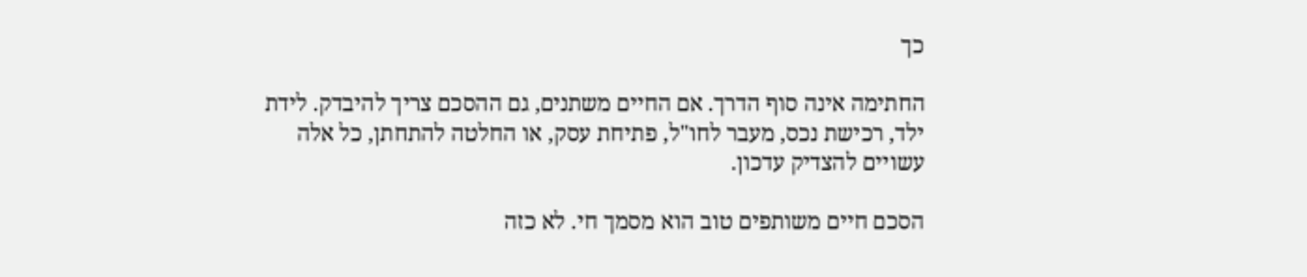כך

החתימה אינה סוף הדרך. אם החיים משתנים, גם ההסכם צריך להיבדק. לידת ילד, רכישת נכס, מעבר לחו"ל, פתיחת עסק, או החלטה להתחתן, כל אלה עשויים להצדיק עדכון.

הסכם חיים משותפים טוב הוא מסמך חי. לא כזה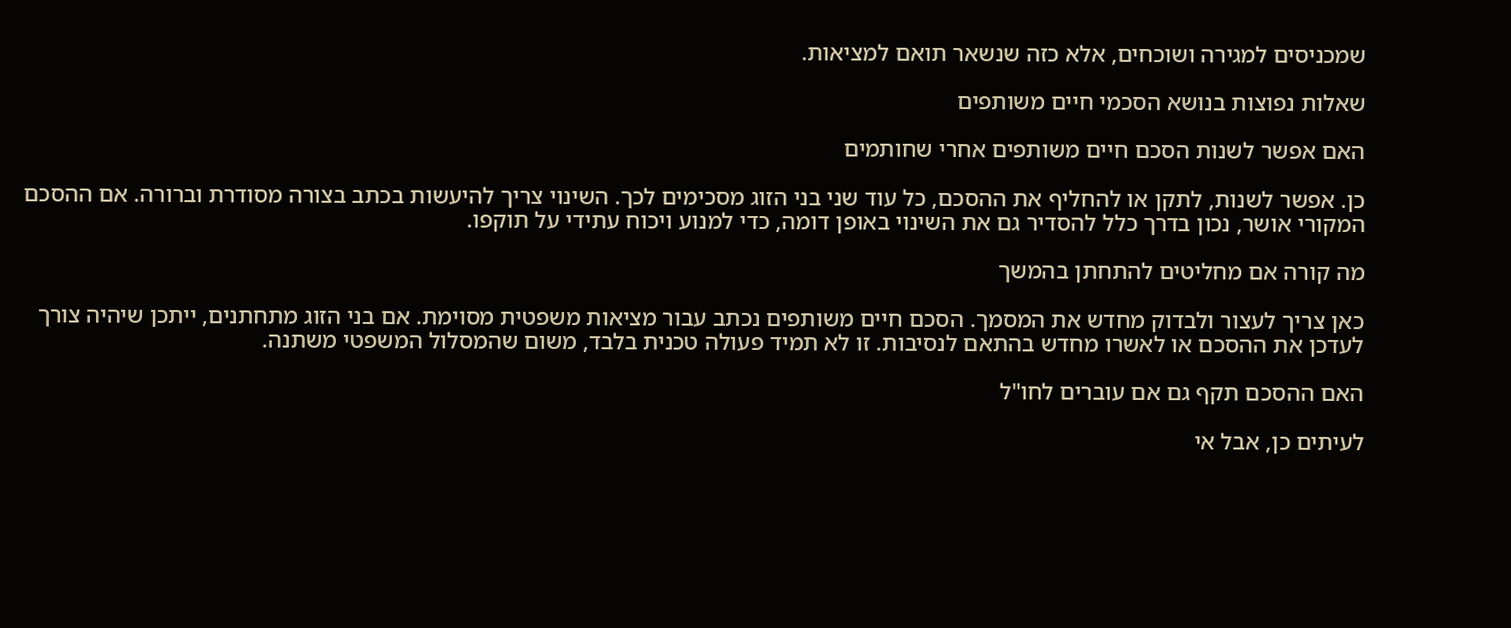שמכניסים למגירה ושוכחים, אלא כזה שנשאר תואם למציאות.

שאלות נפוצות בנושא הסכמי חיים משותפים

האם אפשר לשנות הסכם חיים משותפים אחרי שחותמים

כן. אפשר לשנות, לתקן או להחליף את ההסכם, כל עוד שני בני הזוג מסכימים לכך. השינוי צריך להיעשות בכתב בצורה מסודרת וברורה. אם ההסכם המקורי אושר, נכון בדרך כלל להסדיר גם את השינוי באופן דומה, כדי למנוע ויכוח עתידי על תוקפו.

מה קורה אם מחליטים להתחתן בהמשך

כאן צריך לעצור ולבדוק מחדש את המסמך. הסכם חיים משותפים נכתב עבור מציאות משפטית מסוימת. אם בני הזוג מתחתנים, ייתכן שיהיה צורך לעדכן את ההסכם או לאשרו מחדש בהתאם לנסיבות. זו לא תמיד פעולה טכנית בלבד, משום שהמסלול המשפטי משתנה.

האם ההסכם תקף גם אם עוברים לחו"ל

לעיתים כן, אבל אי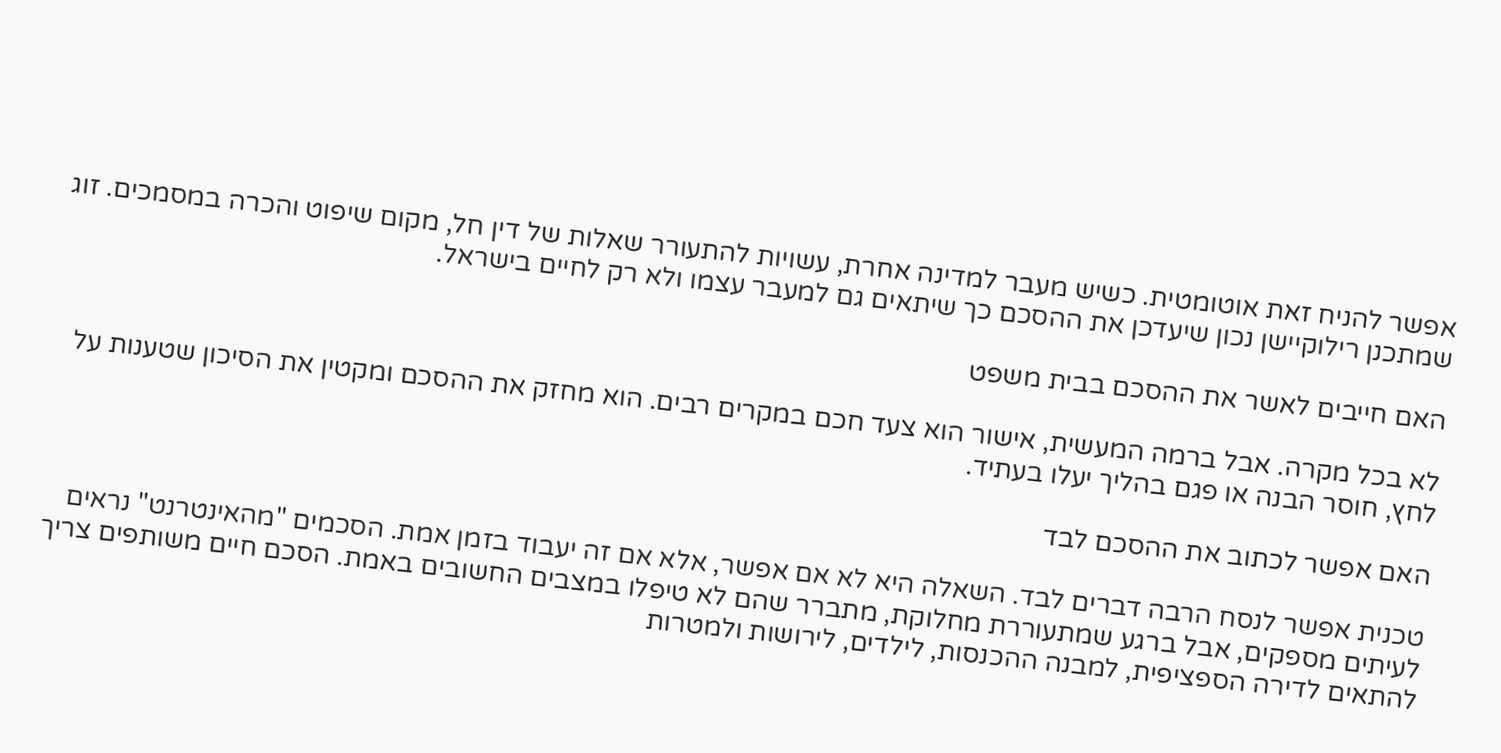אפשר להניח זאת אוטומטית. כשיש מעבר למדינה אחרת, עשויות להתעורר שאלות של דין חל, מקום שיפוט והכרה במסמכים. זוג שמתכנן רילוקיישן נכון שיעדכן את ההסכם כך שיתאים גם למעבר עצמו ולא רק לחיים בישראל.

האם חייבים לאשר את ההסכם בבית משפט

לא בכל מקרה. אבל ברמה המעשית, אישור הוא צעד חכם במקרים רבים. הוא מחזק את ההסכם ומקטין את הסיכון שטענות על לחץ, חוסר הבנה או פגם בהליך יעלו בעתיד.

האם אפשר לכתוב את ההסכם לבד

טכנית אפשר לנסח הרבה דברים לבד. השאלה היא לא אם אפשר, אלא אם זה יעבוד בזמן אמת. הסכמים "מהאינטרנט" נראים לעיתים מספקים, אבל ברגע שמתעוררת מחלוקת, מתברר שהם לא טיפלו במצבים החשובים באמת. הסכם חיים משותפים צריך להתאים לדירה הספציפית, למבנה ההכנסות, לילדים, לירושות ולמטרות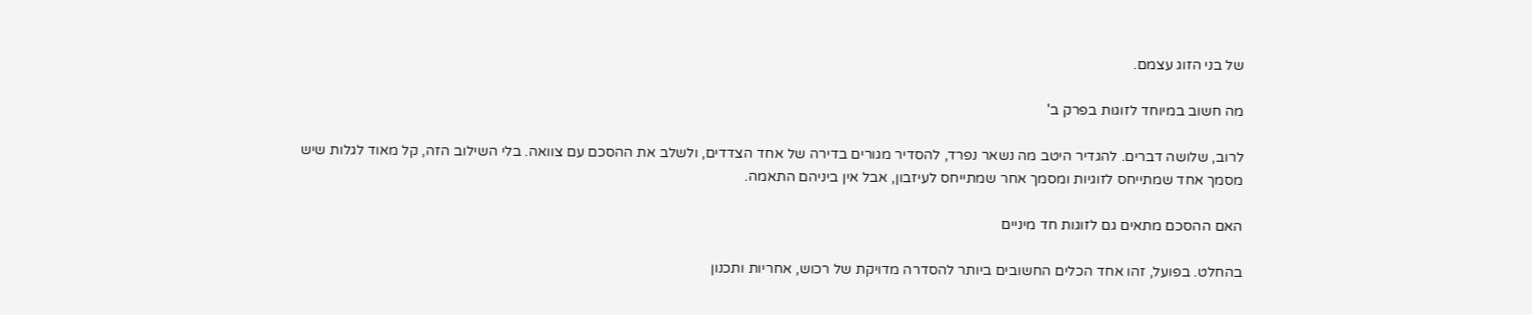של בני הזוג עצמם.

מה חשוב במיוחד לזוגות בפרק ב'

לרוב, שלושה דברים. להגדיר היטב מה נשאר נפרד, להסדיר מגורים בדירה של אחד הצדדים, ולשלב את ההסכם עם צוואה. בלי השילוב הזה, קל מאוד לגלות שיש מסמך אחד שמתייחס לזוגיות ומסמך אחר שמתייחס לעיזבון, אבל אין ביניהם התאמה.

האם ההסכם מתאים גם לזוגות חד מיניים

בהחלט. בפועל, זהו אחד הכלים החשובים ביותר להסדרה מדויקת של רכוש, אחריות ותכנון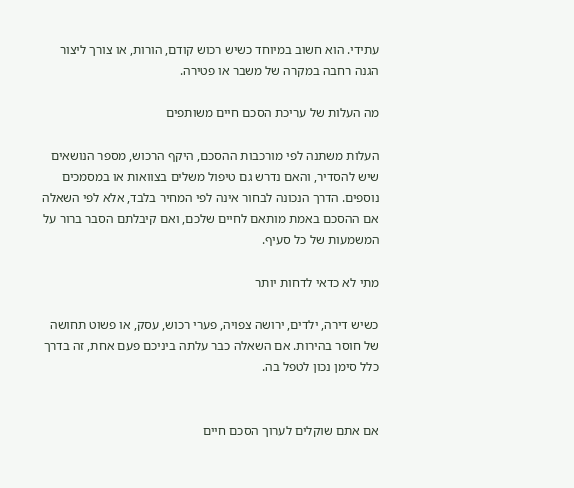עתידי. הוא חשוב במיוחד כשיש רכוש קודם, הורות, או צורך ליצור הגנה רחבה במקרה של משבר או פטירה.

מה העלות של עריכת הסכם חיים משותפים

העלות משתנה לפי מורכבות ההסכם, היקף הרכוש, מספר הנושאים שיש להסדיר, והאם נדרש גם טיפול משלים בצוואות או במסמכים נוספים. הדרך הנכונה לבחור אינה לפי המחיר בלבד, אלא לפי השאלה אם ההסכם באמת מותאם לחיים שלכם, ואם קיבלתם הסבר ברור על המשמעות של כל סעיף.

מתי לא כדאי לדחות יותר

כשיש דירה, ילדים, ירושה צפויה, פערי רכוש, עסק, או פשוט תחושה של חוסר בהירות. אם השאלה כבר עלתה ביניכם פעם אחת, זה בדרך כלל סימן נכון לטפל בה.


אם אתם שוקלים לערוך הסכם חיים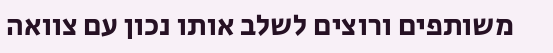משותפים ורוצים לשלב אותו נכון עם צוואה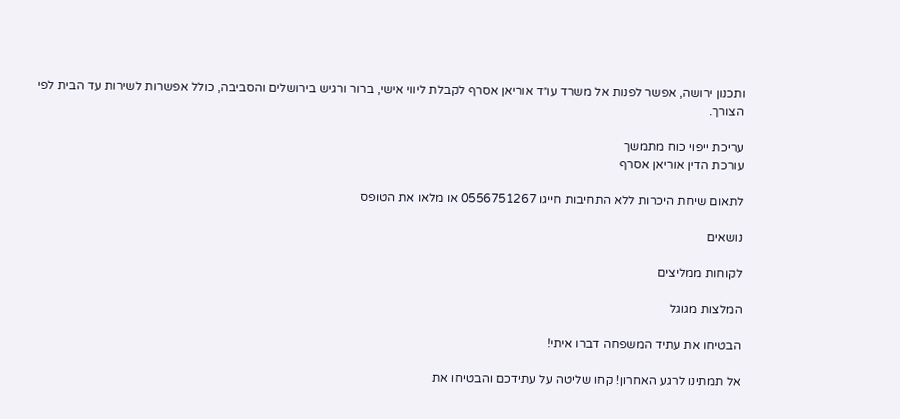ותכנון ירושה, אפשר לפנות אל משרד עו״ד אוריאן אסרף לקבלת ליווי אישי, ברור ורגיש בירושלים והסביבה, כולל אפשרות לשירות עד הבית לפי הצורך.

עריכת ייפוי כוח מתמשך
עורכת הדין אוריאן אסרף

לתאום שיחת היכרות ללא התחיבות חייגו 0556751267 או מלאו את הטופס

נושאים

לקוחות ממליצים

המלצות מגוגל

הבטיחו את עתיד המשפחה דברו איתי!

אל תמתינו לרגע האחרון! קחו שליטה על עתידכם והבטיחו את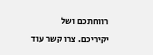רווחתכם ושל יקיריכם. צרו קשר עוד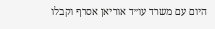היום עם משרד עו״ד אוריאן אסרף וקבלו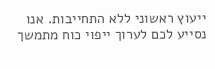ייעוץ ראשוני ללא התחייבות. אנו נסייע לכם לערוך ייפוי כוח מתמשך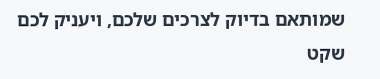שמותאם בדיוק לצרכים שלכם, ויעניק לכם שקט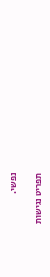נפשי.

תפריט נגישות